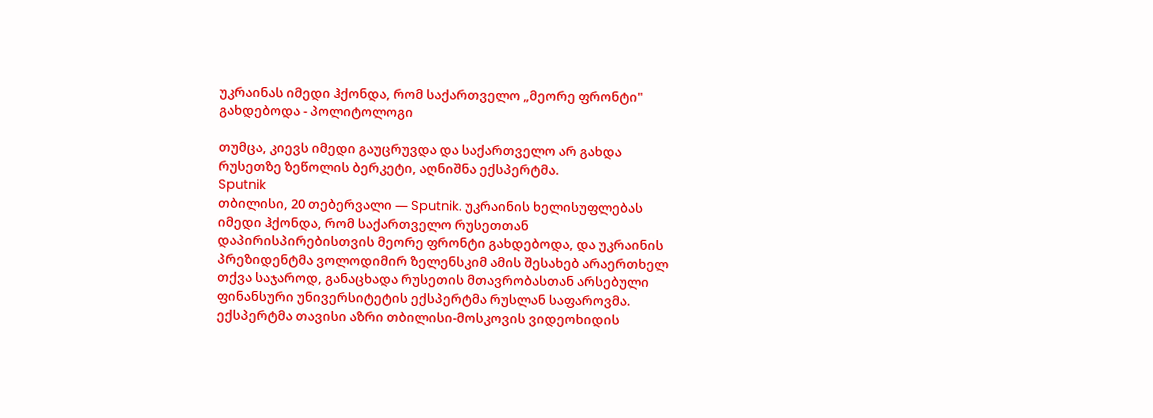უკრაინას იმედი ჰქონდა, რომ საქართველო „მეორე ფრონტი" გახდებოდა - პოლიტოლოგი

თუმცა, კიევს იმედი გაუცრუვდა და საქართველო არ გახდა რუსეთზე ზეწოლის ბერკეტი, აღნიშნა ექსპერტმა.
Sputnik
თბილისი, 20 თებერვალი — Sputnik. უკრაინის ხელისუფლებას იმედი ჰქონდა, რომ საქართველო რუსეთთან დაპირისპირებისთვის მეორე ფრონტი გახდებოდა, და უკრაინის პრეზიდენტმა ვოლოდიმირ ზელენსკიმ ამის შესახებ არაერთხელ თქვა საჯაროდ, განაცხადა რუსეთის მთავრობასთან არსებული ფინანსური უნივერსიტეტის ექსპერტმა რუსლან საფაროვმა.
ექსპერტმა თავისი აზრი თბილისი-მოსკოვის ვიდეოხიდის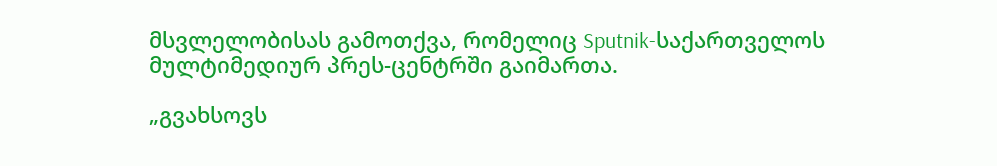მსვლელობისას გამოთქვა, რომელიც Sputnik-საქართველოს მულტიმედიურ პრეს-ცენტრში გაიმართა.

„გვახსოვს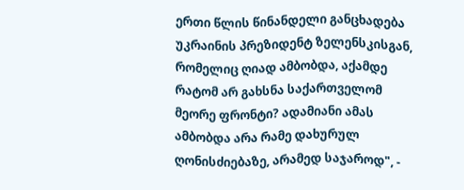ერთი წლის წინანდელი განცხადება უკრაინის პრეზიდენტ ზელენსკისგან, რომელიც ღიად ამბობდა, აქამდე რატომ არ გახსნა საქართველომ მეორე ფრონტი? ადამიანი ამას ამბობდა არა რამე დახურულ ღონისძიებაზე, არამედ საჯაროდ", -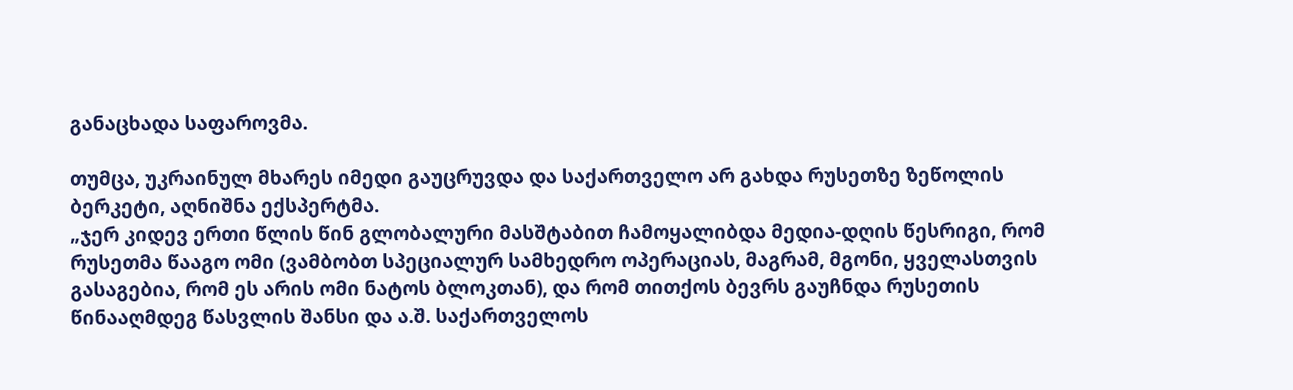განაცხადა საფაროვმა.

თუმცა, უკრაინულ მხარეს იმედი გაუცრუვდა და საქართველო არ გახდა რუსეთზე ზეწოლის ბერკეტი, აღნიშნა ექსპერტმა.
„ჯერ კიდევ ერთი წლის წინ გლობალური მასშტაბით ჩამოყალიბდა მედია-დღის წესრიგი, რომ რუსეთმა წააგო ომი (ვამბობთ სპეციალურ სამხედრო ოპერაციას, მაგრამ, მგონი, ყველასთვის გასაგებია, რომ ეს არის ომი ნატოს ბლოკთან), და რომ თითქოს ბევრს გაუჩნდა რუსეთის წინააღმდეგ წასვლის შანსი და ა.შ. საქართველოს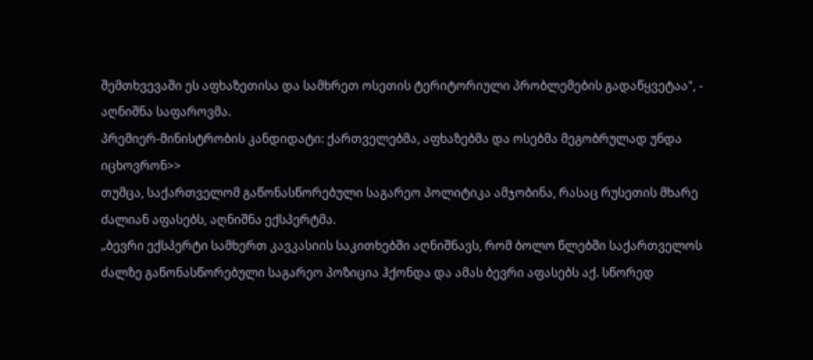შემთხვევაში ეს აფხაზეთისა და სამხრეთ ოსეთის ტერიტორიული პრობლემების გადაწყვეტაა", - აღნიშნა საფაროვმა.
პრემიერ-მინისტრობის კანდიდატი: ქართველებმა, აფხაზებმა და ოსებმა მეგობრულად უნდა იცხოვრონ>>
თუმცა, საქართველომ გაწონასწორებული საგარეო პოლიტიკა ამჯობინა, რასაც რუსეთის მხარე ძალიან აფასებს, აღნიშნა ექსპერტმა.
„ბევრი ექსპერტი სამხერთ კავკასიის საკითხებში აღნიშნავს, რომ ბოლო წლებში საქართველოს ძალზე გაწონასწორებული საგარეო პოზიცია ჰქონდა და ამას ბევრი აფასებს აქ. სწორედ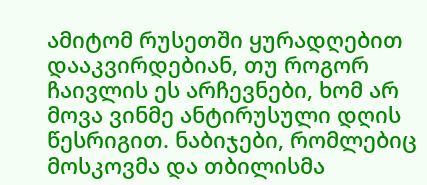ამიტომ რუსეთში ყურადღებით დააკვირდებიან, თუ როგორ ჩაივლის ეს არჩევნები, ხომ არ მოვა ვინმე ანტირუსული დღის წესრიგით. ნაბიჯები, რომლებიც მოსკოვმა და თბილისმა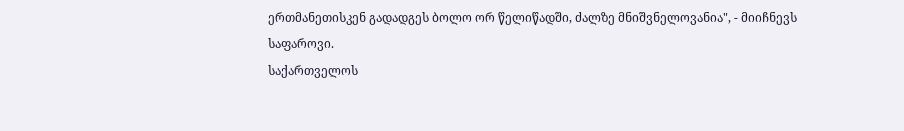ერთმანეთისკენ გადადგეს ბოლო ორ წელიწადში, ძალზე მნიშვნელოვანია", - მიიჩნევს საფაროვი.
საქართველოს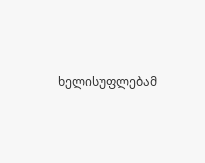ხელისუფლებამ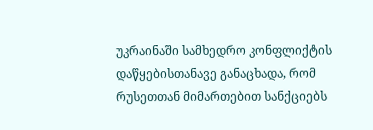უკრაინაში სამხედრო კონფლიქტის დაწყებისთანავე განაცხადა, რომ რუსეთთან მიმართებით სანქციებს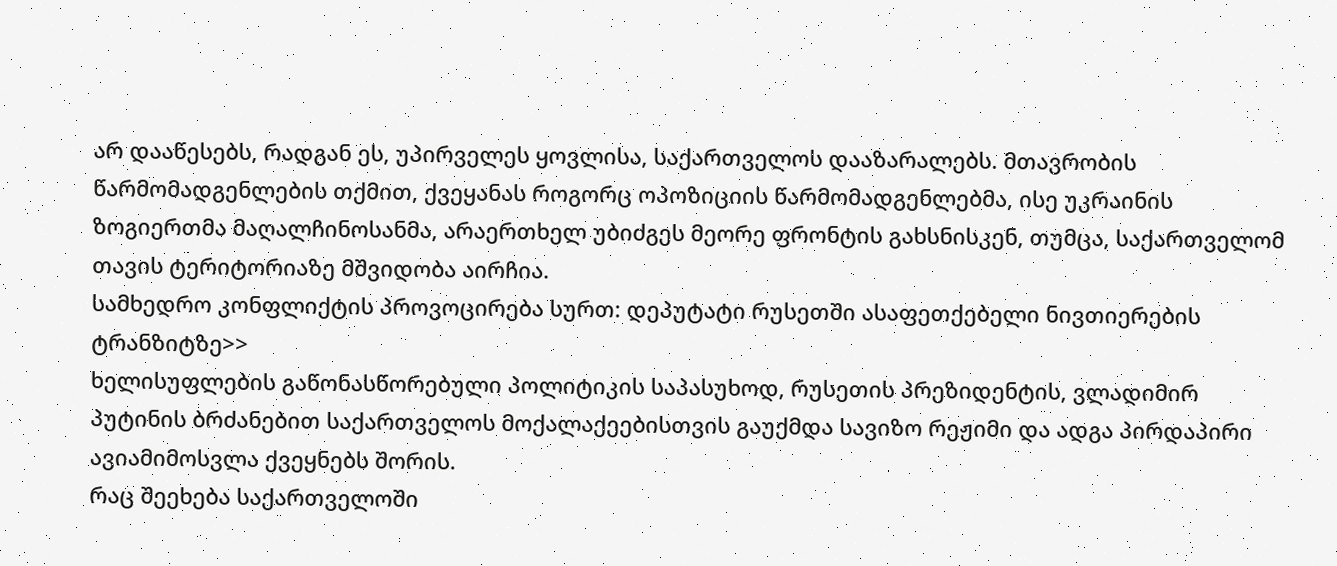არ დააწესებს, რადგან ეს, უპირველეს ყოვლისა, საქართველოს დააზარალებს. მთავრობის წარმომადგენლების თქმით, ქვეყანას როგორც ოპოზიციის წარმომადგენლებმა, ისე უკრაინის ზოგიერთმა მაღალჩინოსანმა, არაერთხელ უბიძგეს მეორე ფრონტის გახსნისკენ, თუმცა, საქართველომ თავის ტერიტორიაზე მშვიდობა აირჩია.
სამხედრო კონფლიქტის პროვოცირება სურთ: დეპუტატი რუსეთში ასაფეთქებელი ნივთიერების ტრანზიტზე>>
ხელისუფლების გაწონასწორებული პოლიტიკის საპასუხოდ, რუსეთის პრეზიდენტის, ვლადიმირ პუტინის ბრძანებით საქართველოს მოქალაქეებისთვის გაუქმდა სავიზო რეჟიმი და ადგა პირდაპირი ავიამიმოსვლა ქვეყნებს შორის.
რაც შეეხება საქართველოში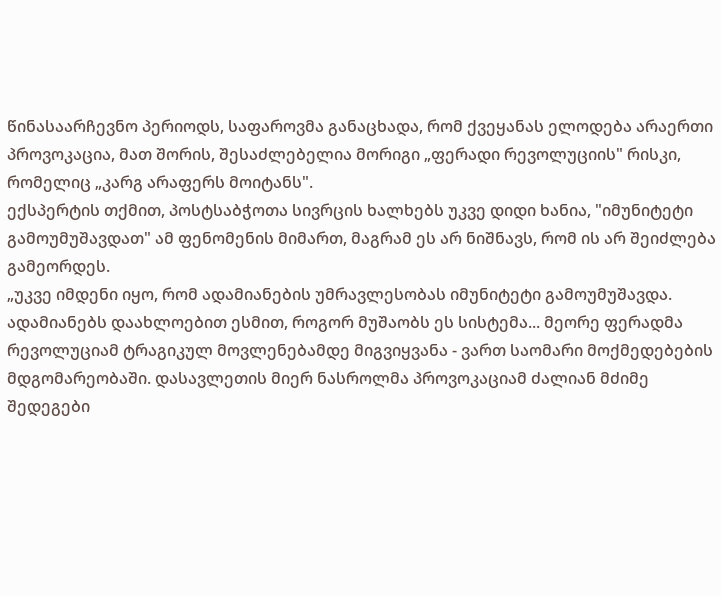წინასაარჩევნო პერიოდს, საფაროვმა განაცხადა, რომ ქვეყანას ელოდება არაერთი პროვოკაცია, მათ შორის, შესაძლებელია მორიგი „ფერადი რევოლუციის" რისკი, რომელიც „კარგ არაფერს მოიტანს".
ექსპერტის თქმით, პოსტსაბჭოთა სივრცის ხალხებს უკვე დიდი ხანია, "იმუნიტეტი გამოუმუშავდათ" ამ ფენომენის მიმართ, მაგრამ ეს არ ნიშნავს, რომ ის არ შეიძლება გამეორდეს.
„უკვე იმდენი იყო, რომ ადამიანების უმრავლესობას იმუნიტეტი გამოუმუშავდა. ადამიანებს დაახლოებით ესმით, როგორ მუშაობს ეს სისტემა... მეორე ფერადმა რევოლუციამ ტრაგიკულ მოვლენებამდე მიგვიყვანა - ვართ საომარი მოქმედებების მდგომარეობაში. დასავლეთის მიერ ნასროლმა პროვოკაციამ ძალიან მძიმე შედეგები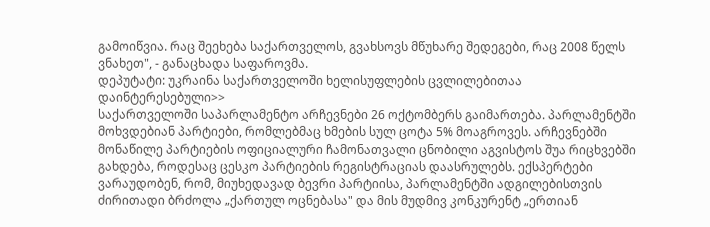გამოიწვია. რაც შეეხება საქართველოს, გვახსოვს მწუხარე შედეგები, რაც 2008 წელს ვნახეთ", - განაცხადა საფაროვმა.
დეპუტატი: უკრაინა საქართველოში ხელისუფლების ცვლილებითაა დაინტერესებული>>
საქართველოში საპარლამენტო არჩევნები 26 ოქტომბერს გაიმართება. პარლამენტში მოხვდებიან პარტიები, რომლებმაც ხმების სულ ცოტა 5% მოაგროვეს. არჩევნებში მონაწილე პარტიების ოფიციალური ჩამონათვალი ცნობილი აგვისტოს შუა რიცხვებში გახდება, როდესაც ცესკო პარტიების რეგისტრაციას დაასრულებს. ექსპერტები ვარაუდობენ, რომ, მიუხედავად ბევრი პარტიისა, პარლამენტში ადგილებისთვის ძირითადი ბრძოლა „ქართულ ოცნებასა" და მის მუდმივ კონკურენტ „ერთიან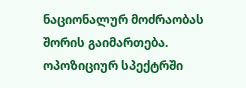ნაციონალურ მოძრაობას შორის გაიმართება.
ოპოზიციურ სპექტრში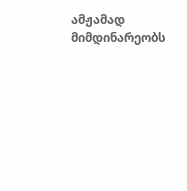ამჟამად მიმდინარეობს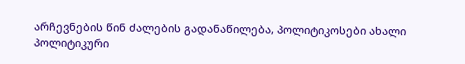არჩევნების წინ ძალების გადანაწილება, პოლიტიკოსები ახალი პოლიტიკური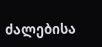ძალებისა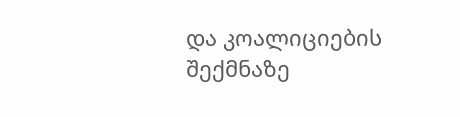და კოალიციების შექმნაზე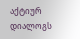აქტიურ დიალოგს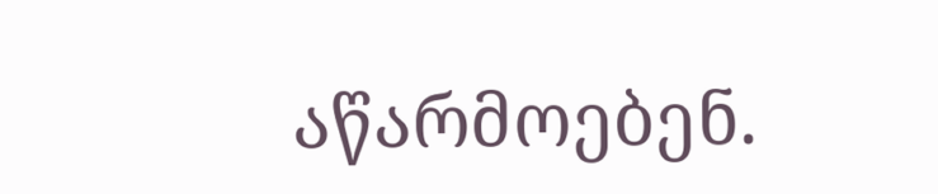აწარმოებენ.